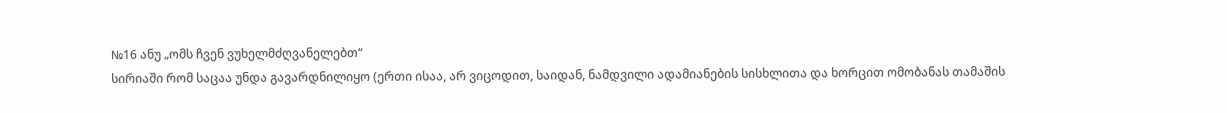№16 ანუ „ომს ჩვენ ვუხელმძღვანელებთ“
სირიაში რომ საცაა უნდა გავარდნილიყო (ერთი ისაა, არ ვიცოდით, საიდან, ნამდვილი ადამიანების სისხლითა და ხორცით ომობანას თამაშის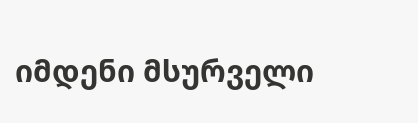იმდენი მსურველი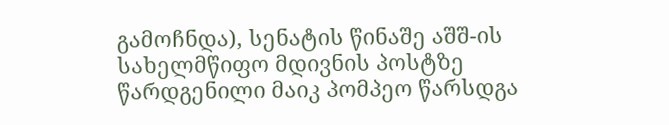გამოჩნდა), სენატის წინაშე აშშ-ის სახელმწიფო მდივნის პოსტზე წარდგენილი მაიკ პომპეო წარსდგა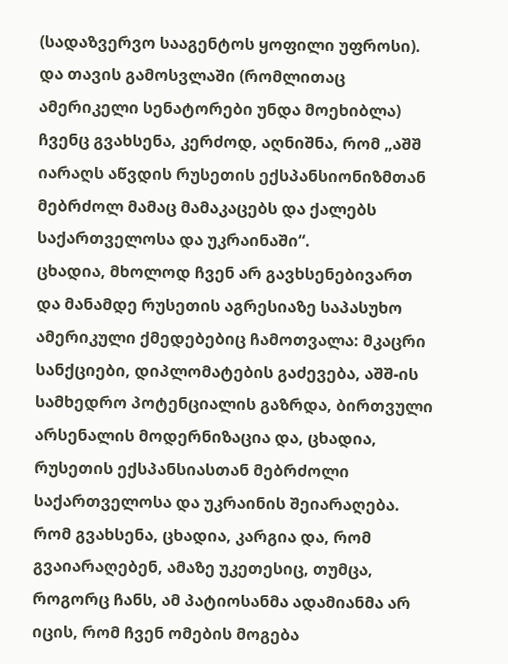(სადაზვერვო სააგენტოს ყოფილი უფროსი).
და თავის გამოსვლაში (რომლითაც ამერიკელი სენატორები უნდა მოეხიბლა) ჩვენც გვახსენა, კერძოდ, აღნიშნა, რომ „აშშ იარაღს აწვდის რუსეთის ექსპანსიონიზმთან მებრძოლ მამაც მამაკაცებს და ქალებს საქართველოსა და უკრაინაში“.
ცხადია, მხოლოდ ჩვენ არ გავხსენებივართ და მანამდე რუსეთის აგრესიაზე საპასუხო ამერიკული ქმედებებიც ჩამოთვალა: მკაცრი სანქციები, დიპლომატების გაძევება, აშშ-ის სამხედრო პოტენციალის გაზრდა, ბირთვული არსენალის მოდერნიზაცია და, ცხადია, რუსეთის ექსპანსიასთან მებრძოლი საქართველოსა და უკრაინის შეიარაღება.
რომ გვახსენა, ცხადია, კარგია და, რომ გვაიარაღებენ, ამაზე უკეთესიც, თუმცა, როგორც ჩანს, ამ პატიოსანმა ადამიანმა არ იცის, რომ ჩვენ ომების მოგება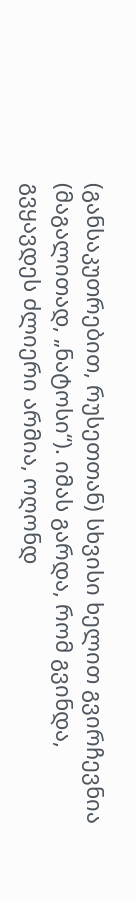(განსაკუთრებით, რუსეთთან) სხვისი ხელით გვირჩევნია (მაგალითად, „ნატოსი“). იმას გარდა, რომ გვინდა, გვყავდეს ძლიერი არმია, ოღონდ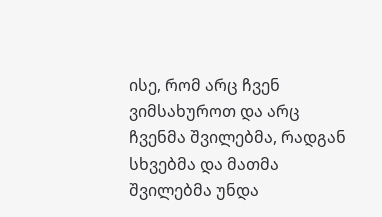ისე, რომ არც ჩვენ ვიმსახუროთ და არც ჩვენმა შვილებმა, რადგან სხვებმა და მათმა შვილებმა უნდა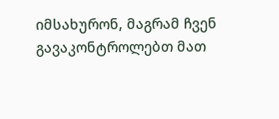იმსახურონ, მაგრამ ჩვენ გავაკონტროლებთ მათ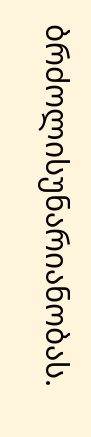ბრძოლისუნარიანობას.